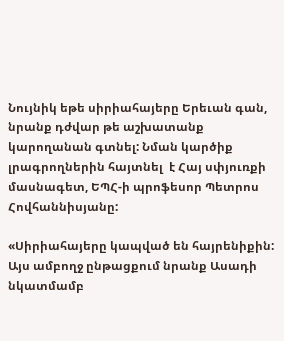Նույնիկ եթե սիրիահայերը Երեւան գան, նրանք դժվար թե աշխատանք կարողանան գտնել: Նման կարծիք լրագրողներին հայտնել  է Հայ սփյուռքի մասնագետ, ԵՊՀ-ի պրոֆեսոր Պետրոս Հովհաննիսյանը:

«Սիրիահայերը կապված են հայրենիքին: Այս ամբողջ ընթացքում նրանք Ասադի նկատմամբ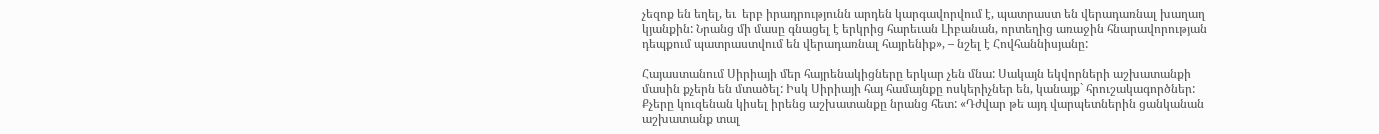չեզոք են եղել, եւ  երբ իրադրությունն արդեն կարգավորվում է, պատրաստ են վերադառնալ խաղաղ կյանքին: Նրանց մի մասը գնացել է երկրից հարեւան Լիբանան, որտեղից առաջին հնարավորության դեպքում պատրաստվում են վերադառնալ հայրենիք», – նշել է Հովհաննիսյանը:

Հայաստանում Սիրիայի մեր հայրենակիցները երկար չեն մնա: Սակայն եկվորների աշխատանքի մասին քչերն են մտածել: Իսկ Սիրիայի հայ համայնքը ոսկերիչներ են, կանայք` հրուշակագործներ: Քչերը կուզենան կիսել իրենց աշխատանքը նրանց հետ: «Դժվար թե այդ վարպետներին ցանկանան աշխատանք տալ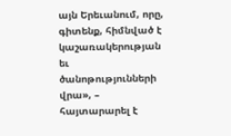այն Երեւանում, որը, գիտենք, հիմնված է կաշառակերության եւ ծանոթությունների վրա», – հայտարարել է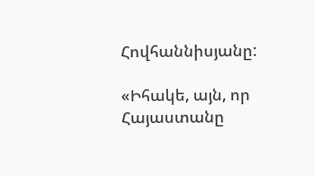Հովհաննիսյանը:

«Իհակե, այն, որ Հայաստանը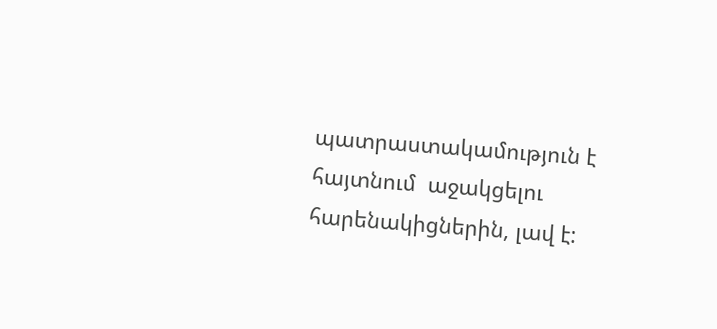պատրաստակամություն է հայտնում  աջակցելու հարենակիցներին, լավ է: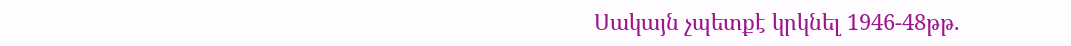Սակայն չպետքէ կրկնել 1946-48թթ.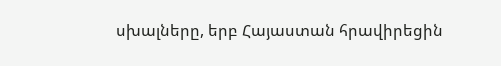սխալները, երբ Հայաստան հրավիրեցին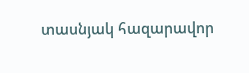տասնյակ հազարավոր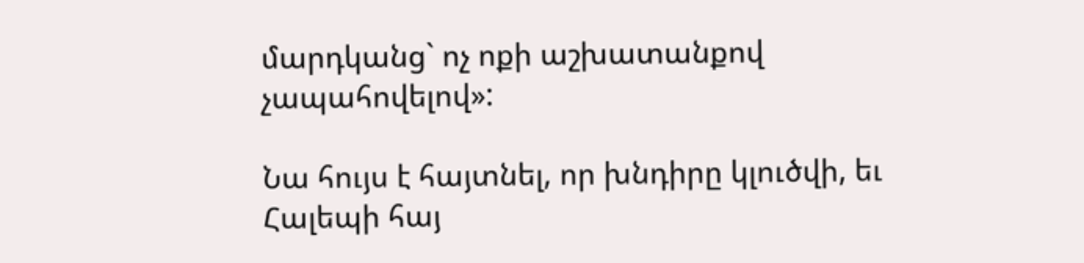մարդկանց` ոչ ոքի աշխատանքով չապահովելով»:

Նա հույս է հայտնել, որ խնդիրը կլուծվի, եւ Հալեպի հայ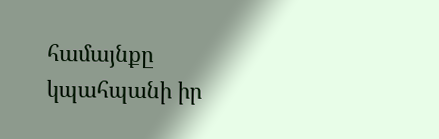համայնքը կպահպանի իր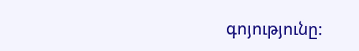գոյությունը: